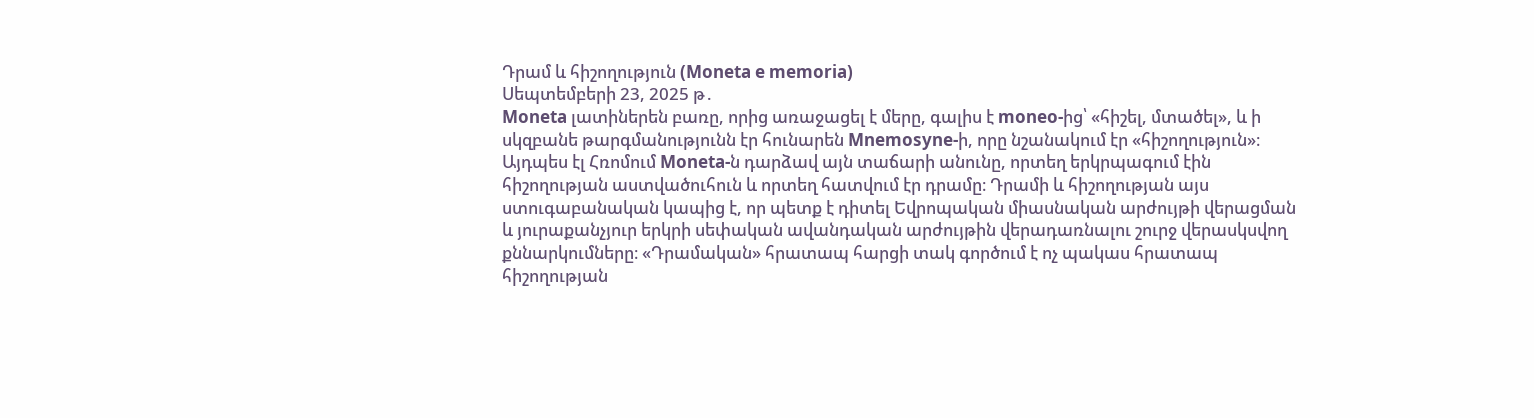Դրամ և հիշողություն (Moneta e memoria)
Սեպտեմբերի 23, 2025 թ․
Moneta լատիներեն բառը, որից առաջացել է մերը, գալիս է moneo-ից՝ «հիշել, մտածել», և ի սկզբանե թարգմանությունն էր հունարեն Mnemosyne-ի, որը նշանակում էր «հիշողություն»։ Այդպես էլ Հռոմում Moneta-ն դարձավ այն տաճարի անունը, որտեղ երկրպագում էին հիշողության աստվածուհուն և որտեղ հատվում էր դրամը։ Դրամի և հիշողության այս ստուգաբանական կապից է, որ պետք է դիտել Եվրոպական միասնական արժույթի վերացման և յուրաքանչյուր երկրի սեփական ավանդական արժույթին վերադառնալու շուրջ վերասկսվող քննարկումները։ «Դրամական» հրատապ հարցի տակ գործում է ոչ պակաս հրատապ հիշողության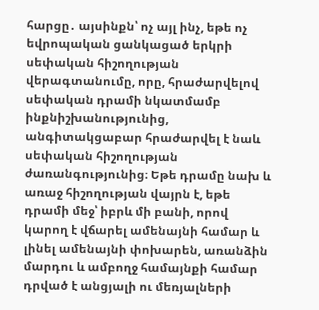հարցը․ այսինքն՝ ոչ այլ ինչ, եթե ոչ եվրոպական ցանկացած երկրի սեփական հիշողության վերագտանումը, որը, հրաժարվելով սեփական դրամի նկատմամբ ինքնիշխանությունից, անգիտակցաբար հրաժարվել է նաև սեփական հիշողության ժառանգությունից։ Եթե դրամը նախ և առաջ հիշողության վայրն է, եթե դրամի մեջ՝ իբրև մի բանի, որով կարող է վճարել ամենայնի համար և լինել ամենայնի փոխարեն, առանձին մարդու և ամբողջ համայնքի համար դրված է անցյալի ու մեռյալների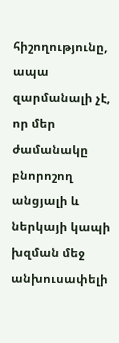հիշողությունը, ապա զարմանալի չէ, որ մեր ժամանակը բնորոշող անցյալի և ներկայի կապի խզման մեջ անխուսափելի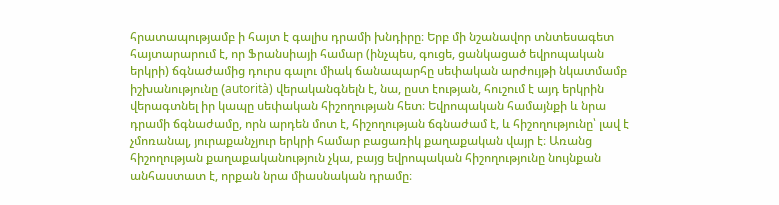հրատապությամբ ի հայտ է գալիս դրամի խնդիրը։ Երբ մի նշանավոր տնտեսագետ հայտարարում է, որ Ֆրանսիայի համար (ինչպես, գուցե, ցանկացած եվրոպական երկրի) ճգնաժամից դուրս գալու միակ ճանապարհը սեփական արժույթի նկատմամբ իշխանությունը (autorità) վերականգնելն է, նա, ըստ էության, հուշում է այդ երկրին վերագտնել իր կապը սեփական հիշողության հետ։ Եվրոպական համայնքի և նրա դրամի ճգնաժամը, որն արդեն մոտ է, հիշողության ճգնաժամ է, և հիշողությունը՝ լավ է չմոռանալ, յուրաքանչյուր երկրի համար բացառիկ քաղաքական վայր է։ Առանց հիշողության քաղաքականություն չկա, բայց եվրոպական հիշողությունը նույնքան անհաստատ է, որքան նրա միասնական դրամը։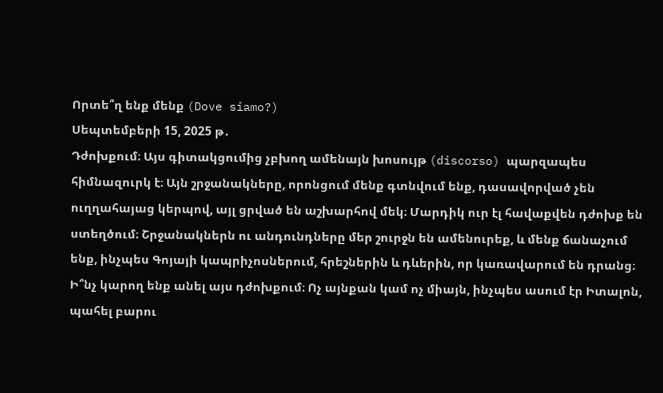Որտե՞ղ ենք մենք (Dove siamo?)
Սեպտեմբերի 15, 2025 թ․
Դժոխքում։ Այս գիտակցումից չբխող ամենայն խոսույթ (discorso) պարզապես հիմնազուրկ է։ Այն շրջանակները, որոնցում մենք գտնվում ենք, դասավորված չեն ուղղահայաց կերպով, այլ ցրված են աշխարհով մեկ։ Մարդիկ ուր էլ հավաքվեն դժոխք են ստեղծում։ Շրջանակներն ու անդունդները մեր շուրջն են ամենուրեք, և մենք ճանաչում ենք, ինչպես Գոյայի կապրիչոսներում, հրեշներին և դևերին, որ կառավարում են դրանց։
Ի՞նչ կարող ենք անել այս դժոխքում։ Ոչ այնքան կամ ոչ միայն, ինչպես ասում էր Իտալոն, պահել բարու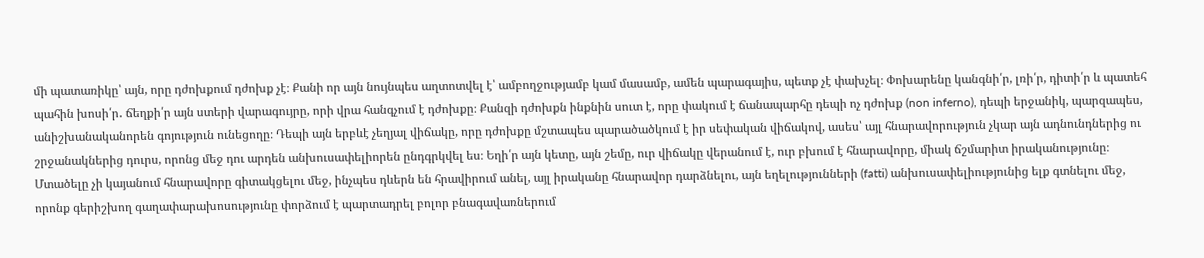մի պատառիկը՝ այն, որը դժոխքում դժոխք չէ։ Քանի որ այն նույնպես աղտոտվել է՝ ամբողջությամբ կամ մասամբ, ամեն պարագայիս, պետք չէ փախչել։ Փոխարենը կանգնի՛ր, լռի՛ր, դիտի՛ր և պատեհ պահին խոսի՛ր․ ճեղքի՛ր այն ստերի վարագույրը, որի վրա հանգչում է դժոխքը։ Քանզի դժոխքն ինքնին սուտ է, որը փակում է ճանապարհը դեպի ոչ դժոխք (non inferno), դեպի երջանիկ, պարզապես, անիշխանականորեն գոյություն ունեցողը։ Դեպի այն երբևէ չեղյալ վիճակը, որը դժոխքը մշտապես պարածածկում է իր սեփական վիճակով, ասես՝ այլ հնարավորություն չկար այն ադնունդներից ու շրջանակներից դուրս, որոնց մեջ դու արդեն անխուսափելիորեն ընդգրկվել ես։ Եղի՛ր այն կետը, այն շեմը, ուր վիճակը վերանում է, ուր բխում է հնարավորը, միակ ճշմարիտ իրականությունը։ Մտածելը չի կայանում հնարավորը գիտակցելու մեջ, ինչպես դևերն են հրավիրում անել, այլ իրականը հնարավոր դարձնելու, այն եղելությունների (fatti) անխուսափելիությունից ելք գտնելու մեջ, որոնք գերիշխող գաղափարախոսությունը փորձում է պարտադրել բոլոր բնագավառներում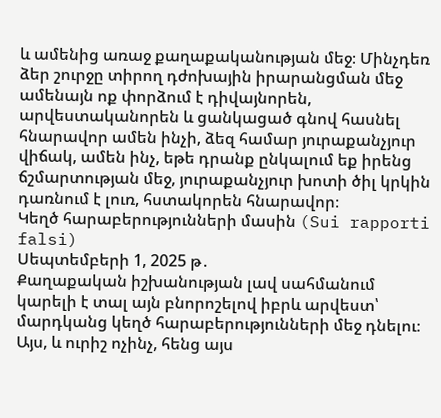և ամենից առաջ քաղաքականության մեջ։ Մինչդեռ ձեր շուրջը տիրող դժոխային իրարանցման մեջ ամենայն ոք փորձում է դիվայնորեն, արվեստականորեն և ցանկացած գնով հասնել հնարավոր ամեն ինչի, ձեզ համար յուրաքանչյուր վիճակ, ամեն ինչ, եթե դրանք ընկալում եք իրենց ճշմարտության մեջ, յուրաքանչյուր խոտի ծիլ կրկին դառնում է լուռ, հստակորեն հնարավոր։
Կեղծ հարաբերությունների մասին (Sui rapporti falsi)
Սեպտեմբերի 1, 2025 թ․
Քաղաքական իշխանության լավ սահմանում կարելի է տալ այն բնորոշելով իբրև արվեստ՝ մարդկանց կեղծ հարաբերությունների մեջ դնելու։ Այս, և ուրիշ ոչինչ, հենց այս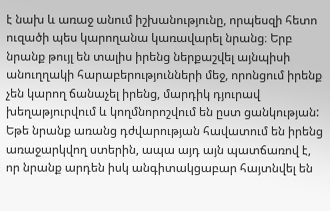է նախ և առաջ անում իշխանությունը, որպեսզի հետո ուզածի պես կարողանա կառավարել նրանց։ Երբ նրանք թույլ են տալիս իրենց ներքաշվել այնպիսի անուղղակի հարաբերությունների մեջ, որոնցում իրենք չեն կարող ճանաչել իրենց, մարդիկ դյուրավ խեղաթյուրվում և կողմնորոշվում են ըստ ցանկության: Եթե նրանք առանց դժվարության հավատում են իրենց առաջարկվող ստերին, ապա այդ այն պատճառով է, որ նրանք արդեն իսկ անգիտակցաբար հայտնվել են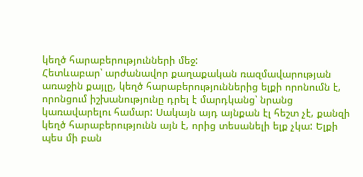կեղծ հարաբերությունների մեջ:
Հետևաբար՝ արժանավոր քաղաքական ռազմավարության առաջին քայլը, կեղծ հարաբերություններից ելքի որոնումն է, որոնցում իշխանությունը դրել է մարդկանց՝ նրանց կառավարելու համար: Սակայն այդ այնքան էլ հեշտ չէ, քանզի կեղծ հարաբերությունն այն է, որից տեսանելի ելք չկա: Ելքի պես մի բան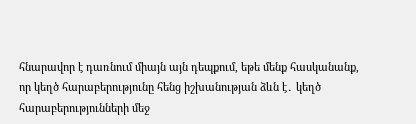հնարավոր է դառնում միայն այն դեպքում, եթե մենք հասկանանք, որ կեղծ հարաբերությունը հենց իշխանության ձևն է․ կեղծ հարաբերությունների մեջ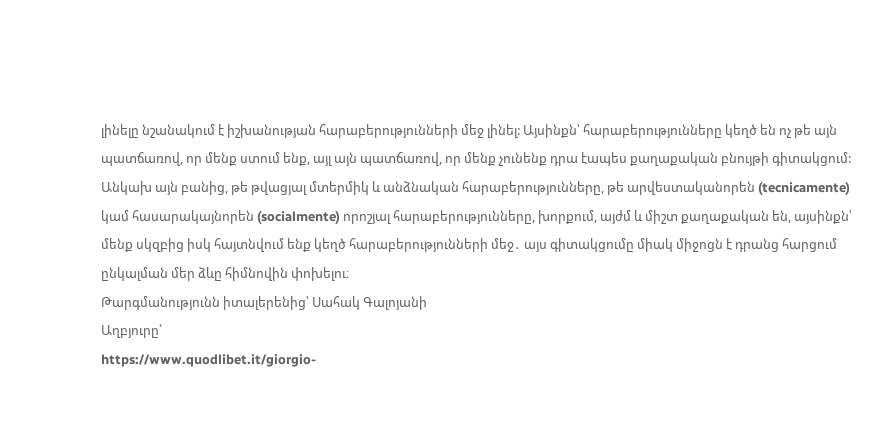լինելը նշանակում է իշխանության հարաբերությունների մեջ լինել: Այսինքն՝ հարաբերությունները կեղծ են ոչ թե այն պատճառով, որ մենք ստում ենք, այլ այն պատճառով, որ մենք չունենք դրա էապես քաղաքական բնույթի գիտակցում: Անկախ այն բանից, թե թվացյալ մտերմիկ և անձնական հարաբերությունները, թե արվեստականորեն (tecnicamente) կամ հասարակայնորեն (socialmente) որոշյալ հարաբերությունները, խորքում, այժմ և միշտ քաղաքական են, այսինքն՝ մենք սկզբից իսկ հայտնվում ենք կեղծ հարաբերությունների մեջ․ այս գիտակցումը միակ միջոցն է դրանց հարցում ընկալման մեր ձևը հիմնովին փոխելու։
Թարգմանությունն իտալերենից՝ Սահակ Գալոյանի
Աղբյուրը՝
https://www.quodlibet.it/giorgio-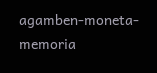agamben-moneta-memoria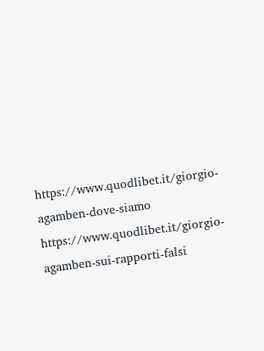https://www.quodlibet.it/giorgio-agamben-dove-siamo
https://www.quodlibet.it/giorgio-agamben-sui-rapporti-falsi